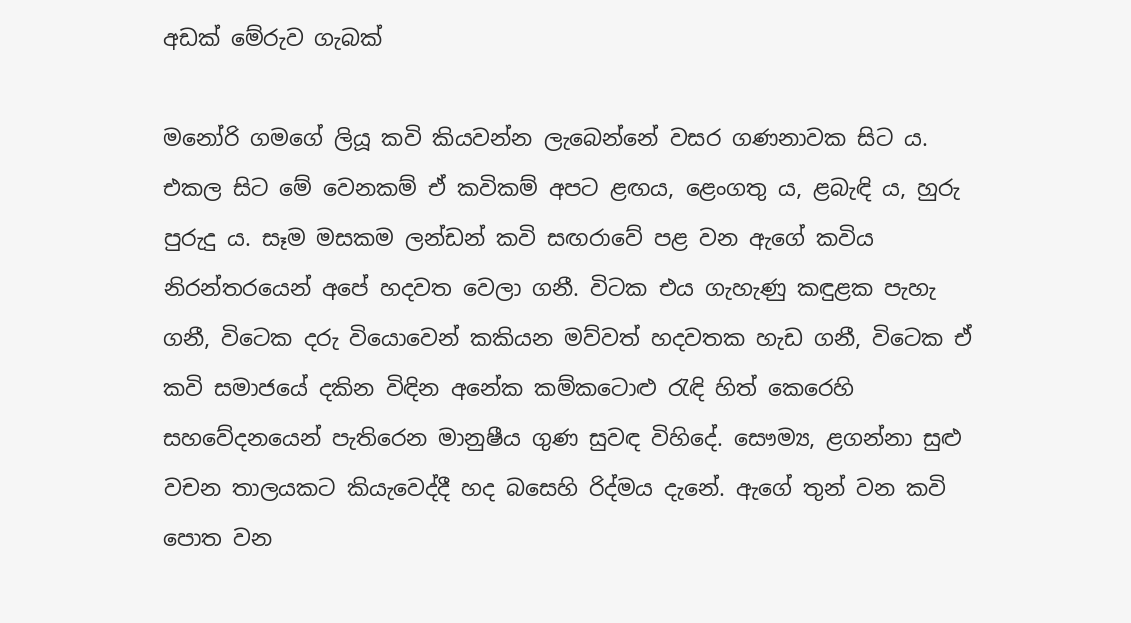අඩක් මේරුව ගැබක්

මනෝරි ගමගේ ලියූ කවි කියවන්න ලැබෙන්නේ වසර ගණනාවක සිට ය. එකල සිට මේ වෙනකම් ඒ කවිකම් අපට ළඟය, ළෙංගතු ය, ළබැඳි ය, හුරු පුරුදු ය. සෑම මසකම ලන්ඩන් කවි සඟරාවේ පළ වන ඇගේ කවිය නිරන්තරයෙන් අපේ හදවත වෙලා ගනී. විටක එය ගැහැණු කඳුළක පැහැ ගනී, විටෙක දරු වියොවෙන් කකියන මව්වත් හදවතක හැඩ ගනී, විටෙක ඒ කවි සමාජයේ දකින විඳින අනේක කම්කටොළු රැඳි හිත් කෙරෙහි සහවේදනයෙන් පැතිරෙන මානුෂීය ගුණ සුවඳ විහිදේ. සෞම්‍ය, ළගන්නා සුළු වචන තාලයකට කියැවෙද්දී හද බසෙහි රිද්මය දැනේ. ඇගේ තුන් වන කවි පොත වන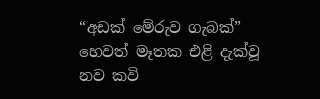“අඩක් මේරුව ගැබක්” හෙවත් මෑතක එළි දැක්වූ නව කවි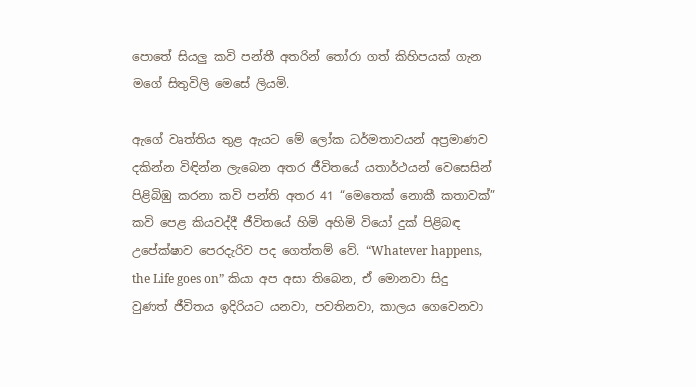පොතේ සියලු කවි පන්තී අතරින් තෝරා ගත් කිහිපයක් ගැන මගේ සිතුවිලි මෙසේ ලියමි.

ඇගේ වෘත්තිය තුළ ඇයට මේ ලෝක ධර්මතාවයන් අප්‍රමාණව දකින්න විඳින්න ලැබෙන අතර ජීවිතයේ යතාර්ථයන් වෙසෙසින් පිළිබිඹු කරනා කවි පන්ති අතර 41 “මෙතෙක් නොකී කතාවක්” කවි පෙළ කියවද්දී ජීවිතයේ හිමි අහිමි වියෝ දුක් පිළිබඳ උපේක්ෂාව පෙරදැරිව පද ගෙත්තම් වේ. “Whatever happens, the Life goes on” කියා අප අසා තිබෙන, ඒ මොනවා සිදු වුණත් ජීවිතය ඉදිරියට යනවා, පවතිනවා, කාලය ගෙවෙනවා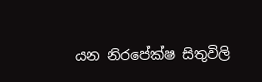යන නිරපේක්ෂ සිතුවිලි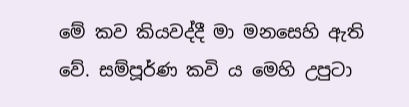මේ කව කියවද්දී මා මනසෙහි ඇති වේ. සම්පූර්ණ කවි ය මෙහි උපුටා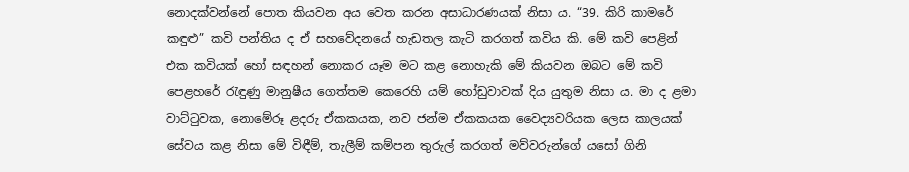නොදක්වන්නේ පොත කියවන අය වෙත කරන අසාධාරණයක් නිසා ය. “39. කිරි කාමරේ කඳුළු” කවි පන්තිය ද ඒ සහවේදනයේ හැඩතල කැටි කරගත් කවිය කි. මේ කවි පෙළින් එක කවියක් හෝ සඳහන් නොකර යෑම මට කළ නොහැකි මේ කියවන ඔබට මේ කවි පෙළහරේ රැඳුණු මානුෂීය ගෙත්තම කෙරෙහි යම් හෝඩුවාවක් දිය යුතුම නිසා ය. මා ද ළමා වාට්ටුවක, නොමේරූ ළදරු ඒකකයක, නව ජන්ම ඒකකයක වෛද්‍යවරියක ලෙස කාලයක් සේවය කළ නිසා මේ විඳීම්, තැලීම් කම්පන තුරුල් කරගත් මව්වරුන්ගේ යසෝ ගිනි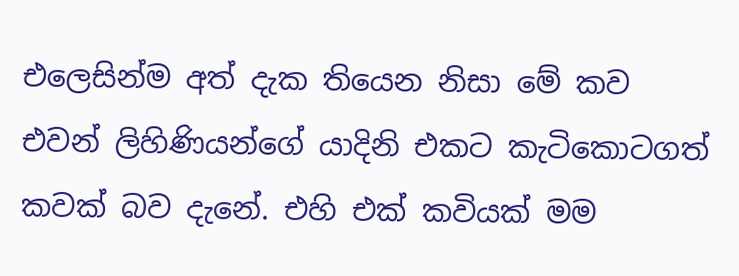එලෙසින්ම අත් දැක තියෙන නිසා මේ කව එවන් ලිහිණියන්ගේ යාදිනි එකට කැටිකොටගත් කවක් බව දැනේ. එහි එක් කවියක් මම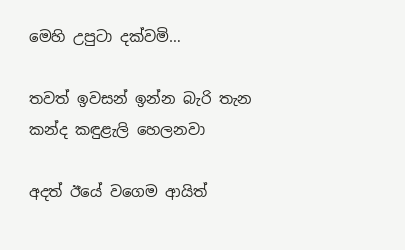මෙහි උපුටා දක්වමි…

තවත් ඉවසන් ඉන්න බැරි තැන කන්ද කඳුළැලි හෙලනවා

අදත් ඊයේ වගෙම ආයිත්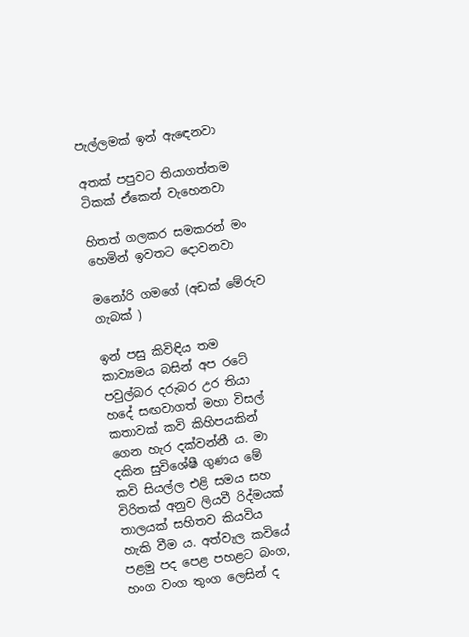පැල්ලමක් ඉන් ඇඳෙනවා

අතක් පපුවට තියාගත්තම ටිකක් ඒකෙන් වැහෙනවා

හිතත් ගලකර සමකරන් මං හෙමින් ඉවතට දොවනවා

මනෝරි ගමගේ (අඩක් මේරුව ගැබක් )

ඉන් පසු කිවිඳිය තම කාව්‍යමය බසින් අප රටේ පවුල්බර දරුබර උර තියා හදේ සඟවාගත් මහා විසල් කතාවක් කවි කිහිපයකින් ගෙන හැර දක්වන්නී ය. මා දකින සුවිශේෂී ගුණය මේ කවි සියල්ල එළි සමය සහ විරිතක් අනුව ලියවී රිද්මයක් තාලයක් සහිතව කියවිය හැකි වීම ය. අත්වැල කවියේ පළමු පද පෙළ පහළට බංග, හංග වංග තුංග ලෙසින් ද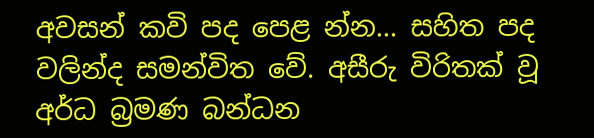අවසන් කවි පද පෙළ න්න… සහිත පද වලින්ද සමන්විත වේ. අසීරු විරිතක් වූ අර්ධ බ්‍රමණ බන්ධන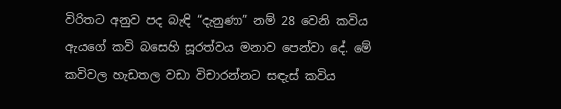විරිතට අනුව පද බැඳි “දැනුණා” නම් 28 වෙනි කවිය ඇයගේ කවි බසෙහි සූරත්වය මනාව පෙන්වා දේ. මේ කවිවල හැඩතල වඩා විචාරන්නට සඳැස් කවිය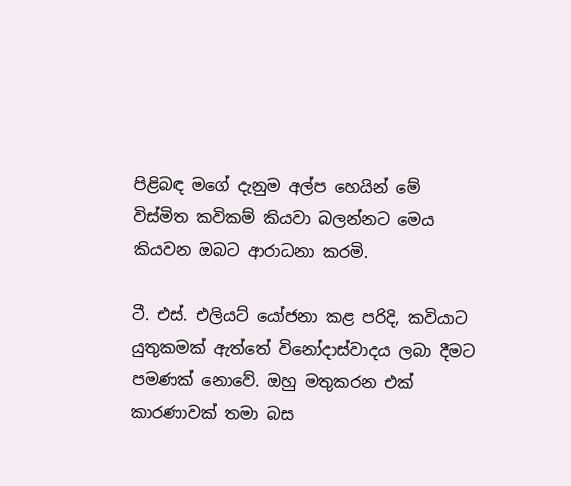පිළිබඳ මගේ දැනුම අල්ප හෙයින් මේ විස්මිත කවිකම් කියවා බලන්නට මෙය කියවන ඔබට ආරාධනා කරමි.

ටී. එස්. එලියට් යෝජනා කළ පරිදි, කවියාට යුතුකමක් ඇත්තේ විනෝදාස්වාදය ලබා දීමට පමණක් නොවේ. ඔහු මතුකරන එක් කාරණාවක් තමා බස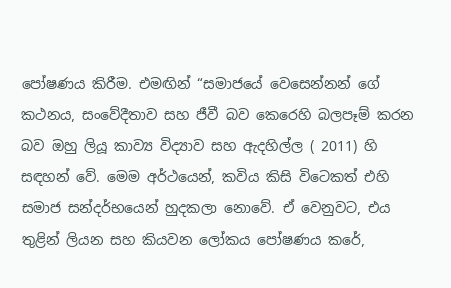පෝෂණය කිරීම. එමඟින් “සමාජයේ වෙසෙන්නන් ගේ කථනය, සංවේදීතාව සහ ජීවී බව කෙරෙහි බලපෑම් කරන බව ඔහු ලියූ කාව්‍ය විද්‍යාව සහ ඇදහිල්ල ( 2011) හි සඳහන් වේ. මෙම අර්ථයෙන්, කවිය කිසි විටෙකත් එහි සමාජ සන්දර්භයෙන් හුදකලා නොවේ. ඒ වෙනුවට, එය තුළින් ලියන සහ කියවන ලෝකය පෝෂණය කරේ,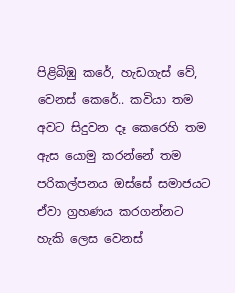පිළිබිඹු කරේ, හැඩගැස් වේ, වෙනස් කෙරේ.. කවියා තම අවට සිදුවන දෑ කෙරෙහි තම ඇස යොමු කරන්නේ තම පරිකල්පනය ඔස්සේ සමාජයට ඒවා ග්‍රහණය කරගන්නට හැකි ලෙස වෙනස්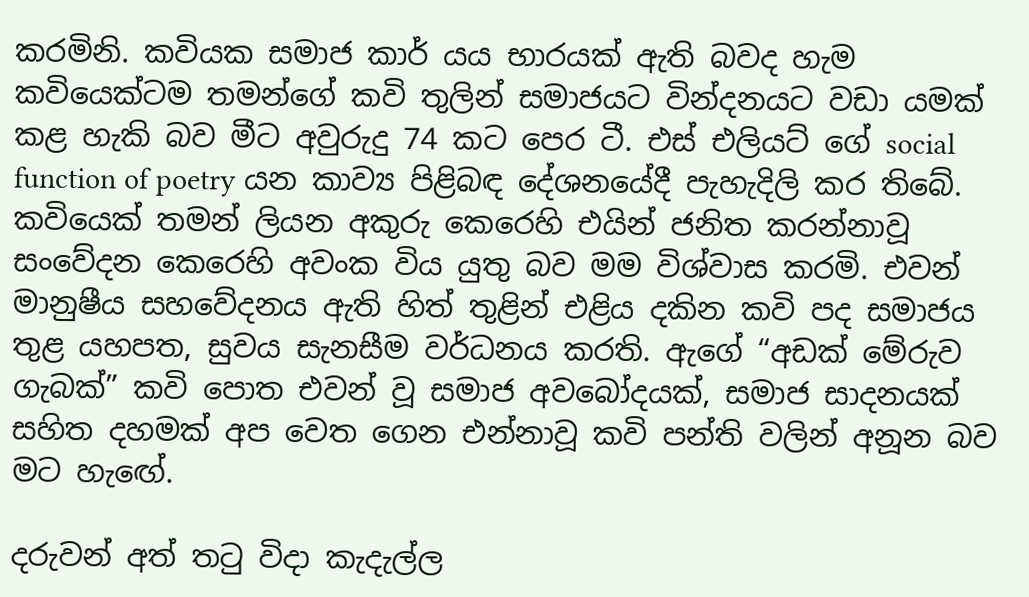කරමිනි. කවියක සමාජ කාර් යය භාරයක් ඇති බවද හැම කවියෙක්ටම තමන්ගේ කවි තුලින් සමාජයට වින්දනයට වඩා යමක් කළ හැකි බව මීට අවුරුදු 74 කට පෙර ටී. එස් එලියට් ගේ social function of poetry යන කාව්‍ය පිළිබඳ දේශනයේදී පැහැදිලි කර තිබේ. කවියෙක් තමන් ලියන අකුරු කෙරෙහි එයින් ජනිත කරන්නාවූ සංවේදන කෙරෙහි අවංක විය යුතු බව මම විශ්වාස කරමි. එවන් මානුෂීය සහවේදනය ඇති හිත් තුළින් එළිය දකින කවි පද සමාජය තුළ යහපත, සුවය සැනසීම වර්ධනය කරති. ඇගේ “අඩක් මේරුව ගැබක්” කවි පොත එවන් වූ සමාජ අවබෝදයක්, සමාජ සාදනයක් සහිත දහමක් අප වෙත ගෙන එන්නාවූ කවි පන්ති වලින් අනූන බව මට හැඟේ.

දරුවන් අත් තටු විදා කැදැල්ල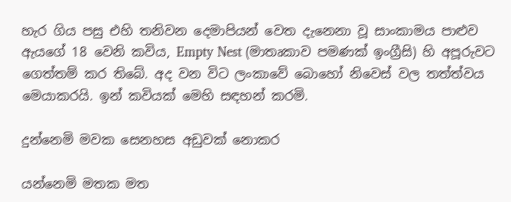හැර ගිය පසු එහි තනිවන දෙමාපියන් වෙත දැනෙනා වූ සාංකාමය පාළුව ඇයගේ 18 වෙනි කවිය, Empty Nest (මාතෘකාව පමණක් ඉංග්‍රීසි) හි අපූරුවට ගෙත්තම් කර තිබේ. අද වන විට ලංකාවේ බොහෝ නිවෙස් වල තත්ත්වය මෙයාකරයි. ඉන් කවියක් මෙහි සඳහන් කරමි.

දුන්නෙමි මවක සෙනහස අඩුවක් නොකර

යන්නෙමි මතක මත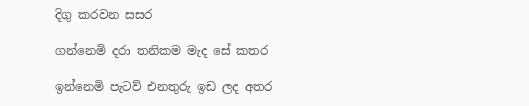දිගු කරවන සසර

ගන්නෙමි දරා තනිකම මැද සේ කතර

ඉන්නෙමි පැටව් එනතුරු ඉඩ ලද අතර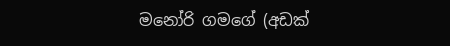මනෝරි ගමගේ (අඩක්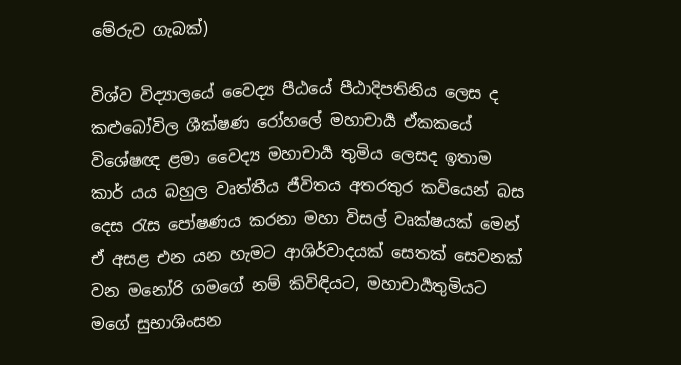මේරුව ගැබක්)

විශ්ව විද්‍යාලයේ වෛද්‍ය පීඨයේ පීඨාදිපතිනිය ලෙස ද කළුබෝවිල ශීක්ෂණ රෝහලේ මහාචාර්‍ය ඒකකයේ විශේෂඥ ළමා වෛද්‍ය මහාචාර්‍ය තුමිය ලෙසද ඉතාම කාර් යය බහුල වෘත්තීය ජීවිතය අතරතුර කවියෙන් බස දෙස රැස පෝෂණය කරනා මහා විසල් වෘක්ෂයක් මෙන් ඒ අසළ එන යන හැමට ආශිර්වාදයක් සෙතක් සෙවනක් වන මනෝරි ගමගේ නම් කිවිඳියට, මහාචාර්‍යතුමියට මගේ සුභාශිංසන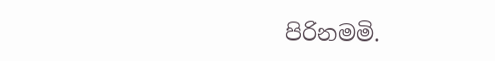පිරිනමමි.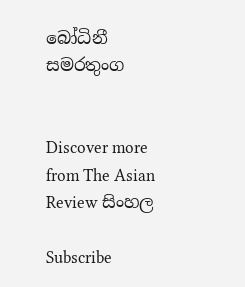බෝධිනී සමරතුංග


Discover more from The Asian Review සිංහල

Subscribe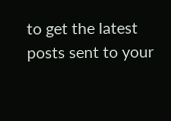to get the latest posts sent to your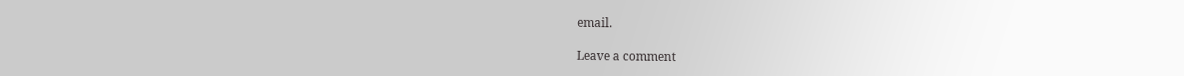email.

Leave a comment